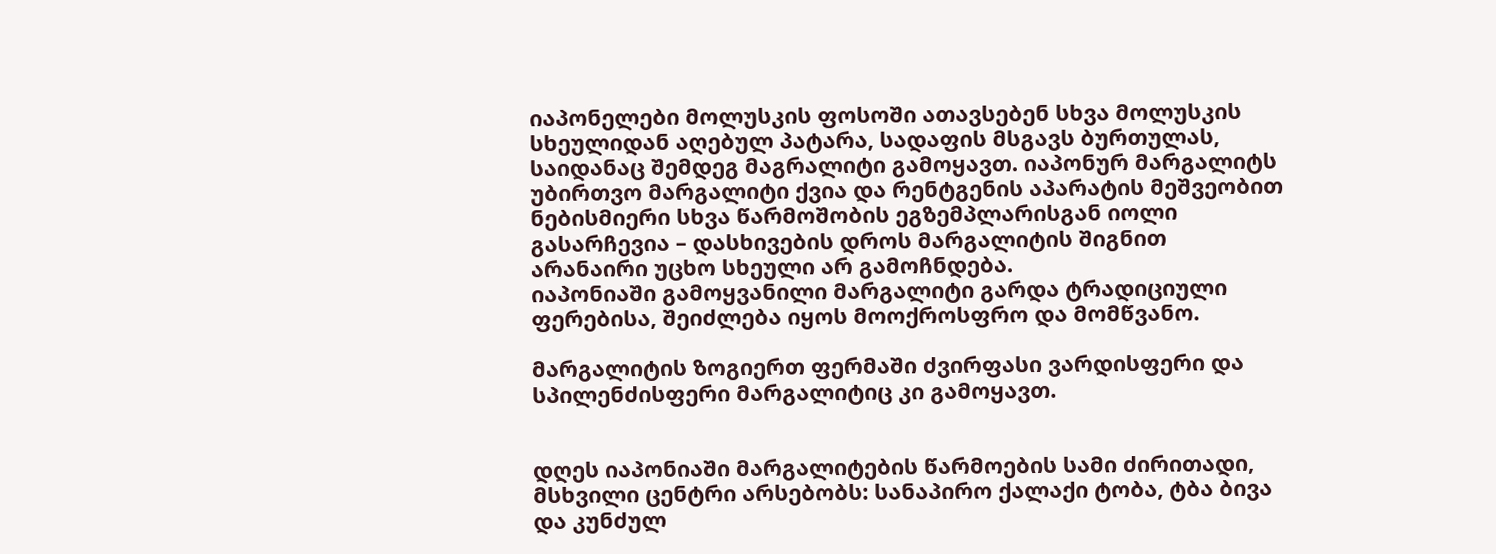იაპონელები მოლუსკის ფოსოში ათავსებენ სხვა მოლუსკის სხეულიდან აღებულ პატარა, სადაფის მსგავს ბურთულას, საიდანაც შემდეგ მაგრალიტი გამოყავთ. იაპონურ მარგალიტს უბირთვო მარგალიტი ქვია და რენტგენის აპარატის მეშვეობით ნებისმიერი სხვა წარმოშობის ეგზემპლარისგან იოლი გასარჩევია – დასხივების დროს მარგალიტის შიგნით არანაირი უცხო სხეული არ გამოჩნდება.
იაპონიაში გამოყვანილი მარგალიტი გარდა ტრადიციული ფერებისა, შეიძლება იყოს მოოქროსფრო და მომწვანო.

მარგალიტის ზოგიერთ ფერმაში ძვირფასი ვარდისფერი და სპილენძისფერი მარგალიტიც კი გამოყავთ.


დღეს იაპონიაში მარგალიტების წარმოების სამი ძირითადი, მსხვილი ცენტრი არსებობს: სანაპირო ქალაქი ტობა, ტბა ბივა და კუნძულ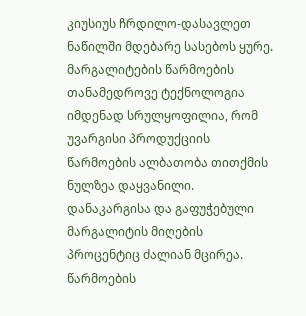კიუსიუს ჩრდილო-დასავლეთ ნაწილში მდებარე სასებოს ყურე.
მარგალიტების წარმოების თანამედროვე ტექნოლოგია იმდენად სრულყოფილია, რომ უვარგისი პროდუქციის წარმოების ალბათობა თითქმის ნულზეა დაყვანილი. დანაკარგისა და გაფუჭებული მარგალიტის მიღების პროცენტიც ძალიან მცირეა.
წარმოების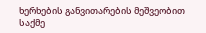ხერხების განვითარების მეშვეობით საქმე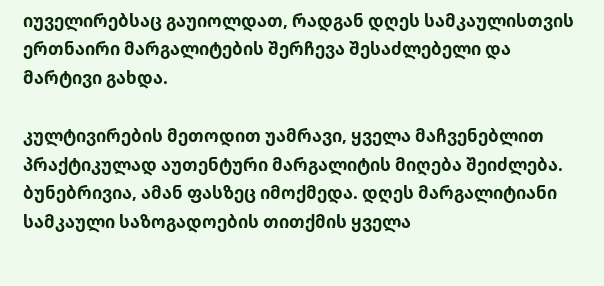იუველირებსაც გაუიოლდათ, რადგან დღეს სამკაულისთვის ერთნაირი მარგალიტების შერჩევა შესაძლებელი და მარტივი გახდა.

კულტივირების მეთოდით უამრავი, ყველა მაჩვენებლით პრაქტიკულად აუთენტური მარგალიტის მიღება შეიძლება. ბუნებრივია, ამან ფასზეც იმოქმედა. დღეს მარგალიტიანი სამკაული საზოგადოების თითქმის ყველა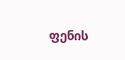ფენის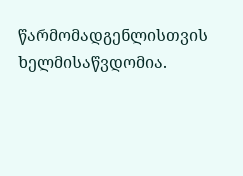წარმომადგენლისთვის ხელმისაწვდომია.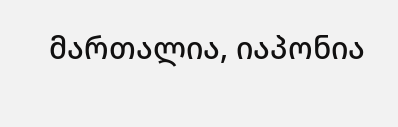მართალია, იაპონია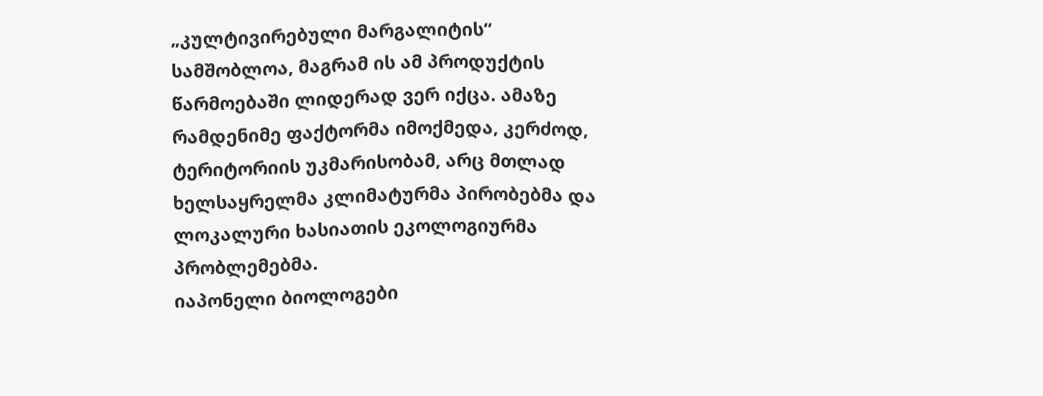„კულტივირებული მარგალიტის“ სამშობლოა, მაგრამ ის ამ პროდუქტის წარმოებაში ლიდერად ვერ იქცა. ამაზე რამდენიმე ფაქტორმა იმოქმედა, კერძოდ, ტერიტორიის უკმარისობამ, არც მთლად ხელსაყრელმა კლიმატურმა პირობებმა და ლოკალური ხასიათის ეკოლოგიურმა პრობლემებმა.
იაპონელი ბიოლოგები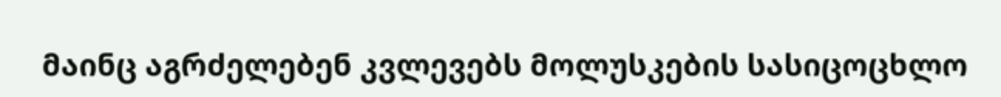მაინც აგრძელებენ კვლევებს მოლუსკების სასიცოცხლო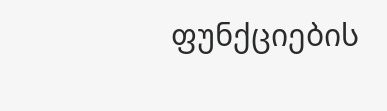ფუნქციების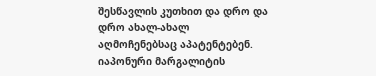შესწავლის კუთხით და დრო და დრო ახალ-ახალ აღმოჩენებსაც აპატენტებენ.
იაპონური მარგალიტის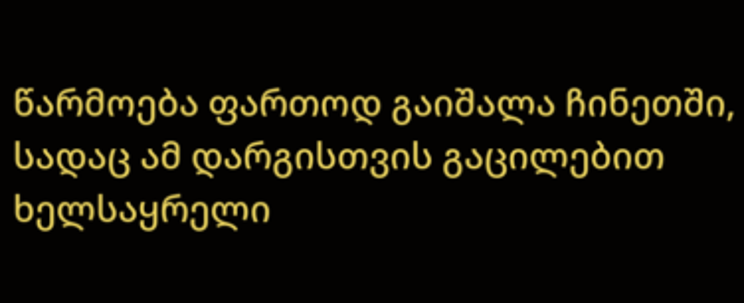წარმოება ფართოდ გაიშალა ჩინეთში, სადაც ამ დარგისთვის გაცილებით ხელსაყრელი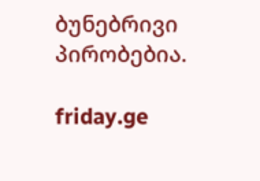ბუნებრივი პირობებია.

friday.ge